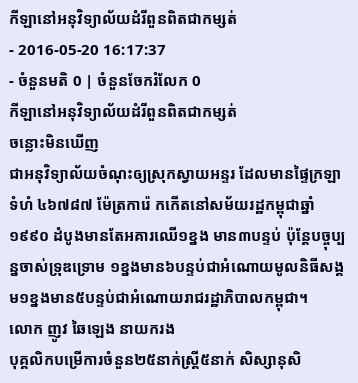កីឡានៅអនុវិទ្យាល័យដំរីពួនពិតជាកម្សត់
- 2016-05-20 16:17:37
- ចំនួនមតិ 0 | ចំនួនចែករំលែក 0
កីឡានៅអនុវិទ្យាល័យដំរីពួនពិតជាកម្សត់
ចន្លោះមិនឃើញ
ជាអនុវិទ្យាល័យចំណុះឲ្យស្រុកស្វាយអន្ទរ ដែលមានផ្ទៃក្រឡាទំហំ ៤៦៧៨៧ ម៉ែត្រការ៉េ កកើតនៅសម័យរដ្ឋកម្ពុជាឆ្នាំ ១៩៩០ ដំបូងមានតែអគារឈើ១ខ្នង មាន៣បន្ទប់ ប៉ុន្តែបច្ចុប្បន្នចាស់ទ្រុឌទ្រោម ១ខ្នងមាន៦បន្ទប់ជាអំណោយមូលនិធីសង្គម១ខ្នងមាន៥បន្ទប់ជាអំណោយរាជរដ្ឋាភិបាលកម្ពុជា។
លោក ញូវ ឆៃឡេង នាយករង
បុគ្គលិកបម្រើការចំនួន២៥នាក់ស្ត្រី៥នាក់ សិស្សានុសិ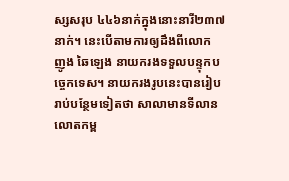ស្សសរុប ៤៤៦នាក់ក្នុងនោះនារី២៣៧នាក់។ នេះបើតាមការឲ្យដឹងពីលោក ញូង ឆៃឡេង នាយករងទទួលបន្ទុកបច្ចេកទេស។ នាយករងរូបនេះបានរៀបរាប់បន្ថែមទៀតថា សាលាមានទីលានលោតកម្ព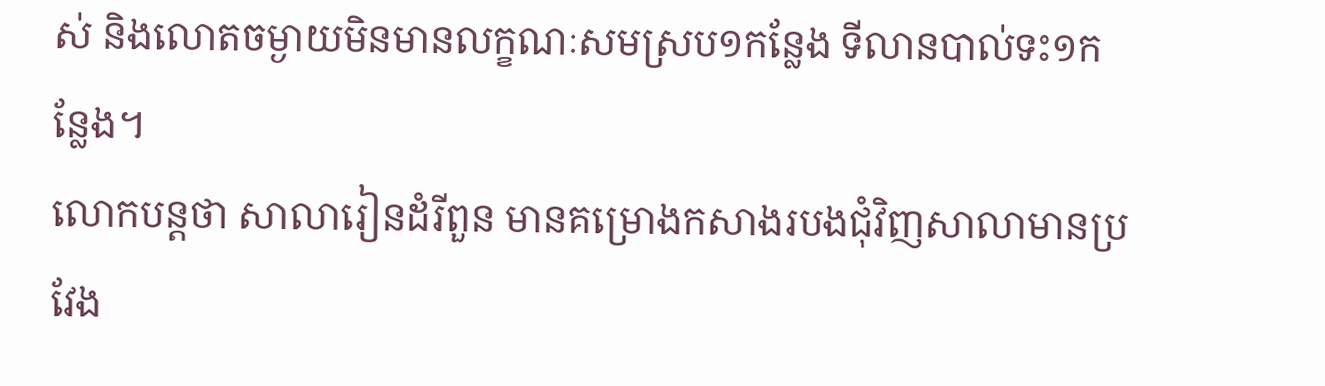ស់ និងលោតចម្ងាយមិនមានលក្ខណៈសមស្រប១កន្លែង ទីលានបាល់ទះ១កន្លែង។
លោកបន្តថា សាលារៀនដំរីពួន មានគម្រោងកសាងរបងជុំវិញសាលាមានប្រវែង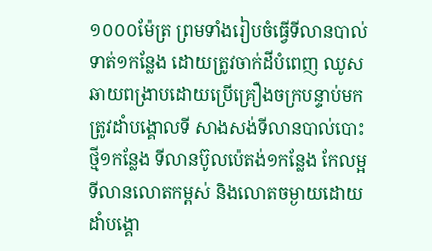១០០០ម៉ែត្រ ព្រមទាំងរៀបចំធ្វើទីលានបាល់ទាត់១កន្លែង ដោយត្រូវចាក់ដីបំពេញ ឈូសឆាយពង្រាបដោយប្រើគ្រឿងចក្របន្ទាប់មកត្រូវដាំបង្គោលទី សាងសង់ទីលានបាល់បោះថ្មី១កន្លែង ទីលានប៊ូលប៉េតង់១កន្លែង កែលម្អទីលានលោតកម្ពស់ និងលោតចម្ងាយដោយដាំបង្គោ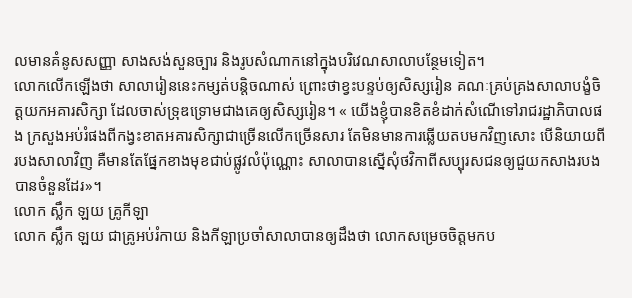លមានគំនូសសញ្ញា សាងសង់សួនច្បារ និងរូបសំណាកនៅក្នុងបរិវេណសាលាបន្ថែមទៀត។
លោកលើកឡើងថា សាលារៀននេះកម្សត់បន្តិចណាស់ ព្រោះថាខ្វះបន្ទប់ឲ្យសិស្សរៀន គណៈគ្រប់គ្រងសាលាបង្ខំចិត្តយកអគារសិក្សា ដែលចាស់ទ្រុឌទ្រោមជាងគេឲ្យសិស្សរៀន។ « យើងខ្ញុំបានខិតខំដាក់សំណើទៅរាជរដ្ឋាភិបាលផង ក្រសួងអប់រំផងពីកង្វះខាតអគារសិក្សាជាច្រើនលើកច្រើនសារ តែមិនមានការឆ្លើយតបមកវិញសោះ បើនិយាយពីរបងសាលាវិញ គឺមានតែផ្នែកខាងមុខជាប់ផ្លូវលំប៉ុណ្ណោះ សាលាបានស្នើសុំថវិកាពីសប្បុរសជនឲ្យជួយកសាងរបងបានចំនួនដែរ»។
លោក ស្លឹក ឡយ គ្រូកីឡា
លោក ស្លឹក ឡយ ជាគ្រូអប់រំកាយ និងកីឡាប្រចាំសាលាបានឲ្យដឹងថា លោកសម្រេចចិត្តមកប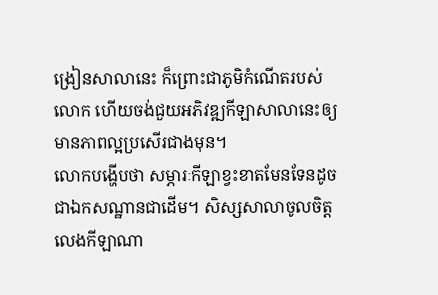ង្រៀនសាលានេះ ក៏ព្រោះជាភូមិកំណើតរបស់លោក ហើយចង់ជួយអភិវឌ្ឍកីឡាសាលានេះឲ្យមានភាពល្អប្រសើរជាងមុន។
លោកបង្ហើបថា សម្ភារៈកីឡាខ្វះខាតមែនទែនដូចជាឯកសណ្ឋានជាដើម។ សិស្សសាលាចូលចិត្តលេងកីឡាណា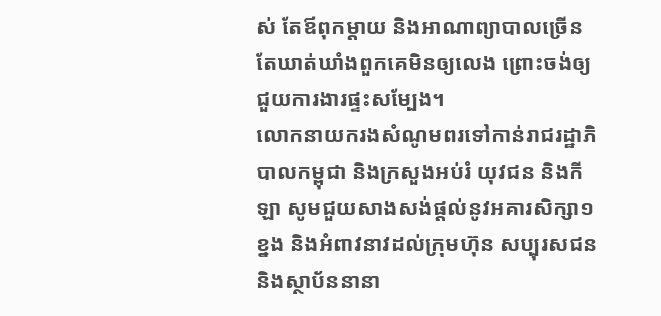ស់ តែឪពុកម្តាយ និងអាណាព្យាបាលច្រើនតែឃាត់ឃាំងពួកគេមិនឲ្យលេង ព្រោះចង់ឲ្យជួយការងារផ្ទះសម្បែង។
លោកនាយករងសំណូមពរទៅកាន់រាជរដ្ឋាភិបាលកម្ពុជា និងក្រសួងអប់រំ យុវជន និងកីឡា សូមជួយសាងសង់ផ្តល់នូវអគារសិក្សា១ខ្នង និងអំពាវនាវដល់ក្រុមហ៊ុន សប្បុរសជន និងស្ថាប័ននានា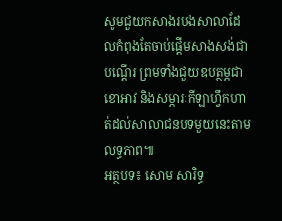សូមជួយកសាងរបងសាលាដែលកំពុងតែចាប់ផ្តើមសាងសង់ជាបណ្ដើរ ព្រមទាំងជួយឧបត្ថម្ភជាខោអាវ និងសម្ភារៈកីឡាហ្វឹកហាត់ដល់សាលាជនបទមួយនេះតាមលទ្ធភាព៕
អត្ថបទ៖ សោម សារិទ្ធ